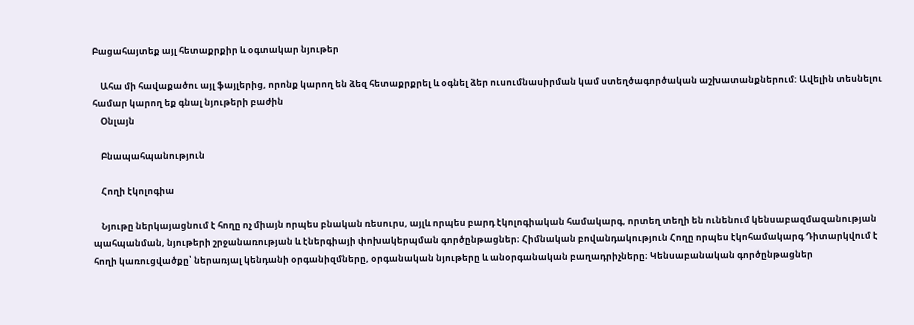Բացահայտեք այլ հետաքրքիր և օգտակար նյութեր

    Ահա մի հավաքածու այլ ֆայլերից, որոնք կարող են ձեզ հետաքրքրել և օգնել ձեր ուսումնասիրման կամ ստեղծագործական աշխատանքներում: Ավելին տեսնելու համար կարող եք գնալ նյութերի բաժին
    Օնլայն

    Բնապահպանություն

    Հողի էկոլոգիա

    Նյութը ներկայացնում է հողը ոչ միայն որպես բնական ռեսուրս, այլև որպես բարդ էկոլոգիական համակարգ, որտեղ տեղի են ունենում կենսաբազմազանության պահպանման, նյութերի շրջանառության և էներգիայի փոխակերպման գործընթացներ։ Հիմնական բովանդակություն Հողը որպես էկոհամակարգ Դիտարկվում է հողի կառուցվածքը՝ ներառյալ կենդանի օրգանիզմները, օրգանական նյութերը և անօրգանական բաղադրիչները։ Կենսաբանական գործընթացներ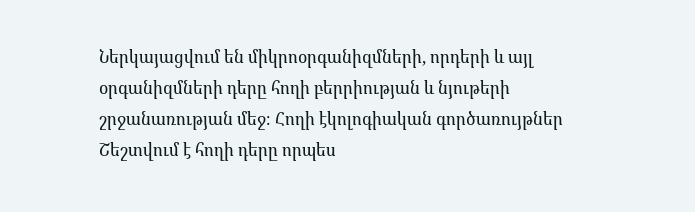Ներկայացվում են միկրոօրգանիզմների, որդերի և այլ օրգանիզմների դերը հողի բերրիության և նյութերի շրջանառության մեջ։ Հողի էկոլոգիական գործառույթներ Շեշտվում է հողի դերը որպես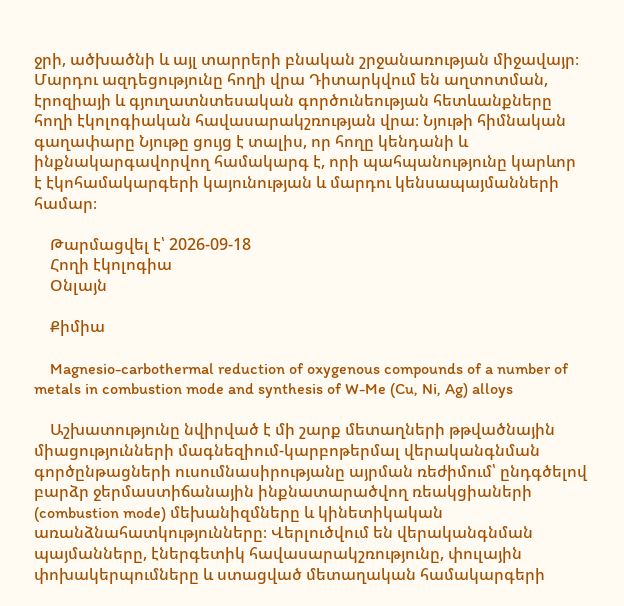ջրի, ածխածնի և այլ տարրերի բնական շրջանառության միջավայր։ Մարդու ազդեցությունը հողի վրա Դիտարկվում են աղտոտման, էրոզիայի և գյուղատնտեսական գործունեության հետևանքները հողի էկոլոգիական հավասարակշռության վրա։ Նյութի հիմնական գաղափարը Նյութը ցույց է տալիս, որ հողը կենդանի և ինքնակարգավորվող համակարգ է, որի պահպանությունը կարևոր է էկոհամակարգերի կայունության և մարդու կենսապայմանների համար։

    Թարմացվել է՝ 2026-09-18
    Հողի էկոլոգիա
    Օնլայն

    Քիմիա

    Magnesio-carbothermal reduction of oxygenous compounds of a number of metals in combustion mode and synthesis of W-Me (Cu, Ni, Ag) alloys

    Աշխատությունը նվիրված է մի շարք մետաղների թթվածնային միացությունների մագնեզիում-կարբոթերմալ վերականգնման գործընթացների ուսումնասիրությանը այրման ռեժիմում՝ ընդգծելով բարձր ջերմաստիճանային ինքնատարածվող ռեակցիաների (combustion mode) մեխանիզմները և կինետիկական առանձնահատկությունները։ Վերլուծվում են վերականգնման պայմանները, էներգետիկ հավասարակշռությունը, փուլային փոխակերպումները և ստացված մետաղական համակարգերի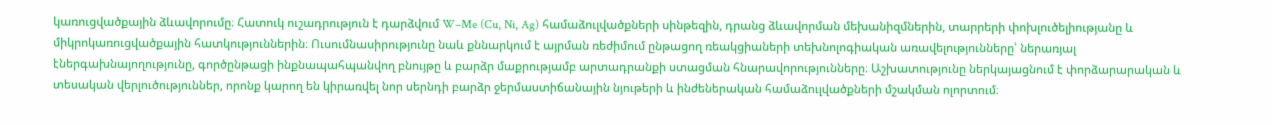կառուցվածքային ձևավորումը։ Հատուկ ուշադրություն է դարձվում W–Me (Cu, Ni, Ag) համաձուլվածքների սինթեզին, դրանց ձևավորման մեխանիզմներին, տարրերի փոխլուծելիությանը և միկրոկառուցվածքային հատկություններին։ Ուսումնասիրությունը նաև քննարկում է այրման ռեժիմում ընթացող ռեակցիաների տեխնոլոգիական առավելությունները՝ ներառյալ էներգախնայողությունը, գործընթացի ինքնապահպանվող բնույթը և բարձր մաքրությամբ արտադրանքի ստացման հնարավորությունները։ Աշխատությունը ներկայացնում է փորձարարական և տեսական վերլուծություններ, որոնք կարող են կիրառվել նոր սերնդի բարձր ջերմաստիճանային նյութերի և ինժեներական համաձուլվածքների մշակման ոլորտում։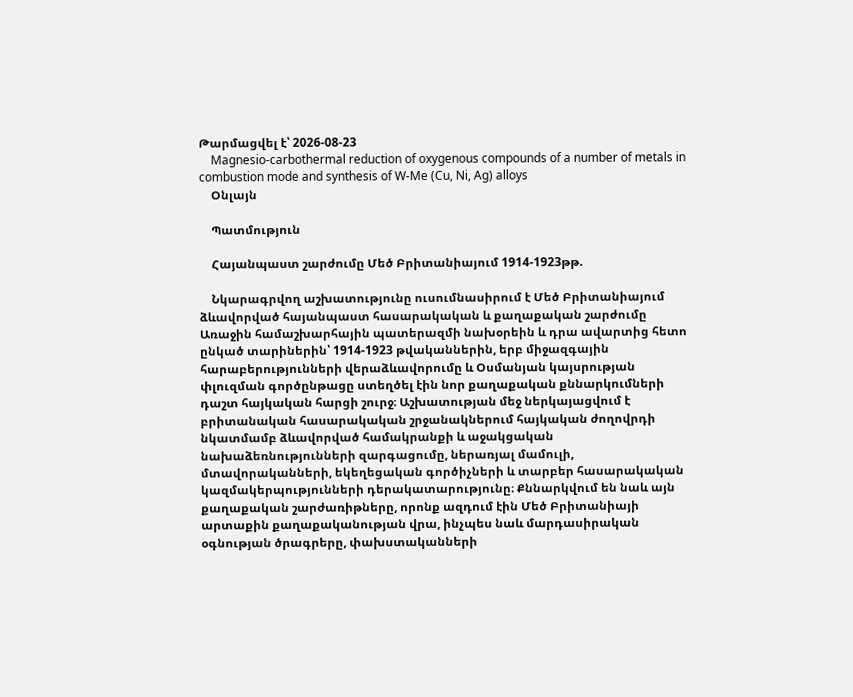Թարմացվել է՝ 2026-08-23
    Magnesio-carbothermal reduction of oxygenous compounds of a number of metals in combustion mode and synthesis of W-Me (Cu, Ni, Ag) alloys
    Օնլայն

    Պատմություն

    Հայանպաստ շարժումը Մեծ Բրիտանիայում 1914-1923թթ.

    Նկարագրվող աշխատությունը ուսումնասիրում է Մեծ Բրիտանիայում ձևավորված հայանպաստ հասարակական և քաղաքական շարժումը Առաջին համաշխարհային պատերազմի նախօրեին և դրա ավարտից հետո ընկած տարիներին՝ 1914-1923 թվականներին, երբ միջազգային հարաբերությունների վերաձևավորումը և Օսմանյան կայսրության փլուզման գործընթացը ստեղծել էին նոր քաղաքական քննարկումների դաշտ հայկական հարցի շուրջ։ Աշխատության մեջ ներկայացվում է բրիտանական հասարակական շրջանակներում հայկական ժողովրդի նկատմամբ ձևավորված համակրանքի և աջակցական նախաձեռնությունների զարգացումը, ներառյալ մամուլի, մտավորականների, եկեղեցական գործիչների և տարբեր հասարակական կազմակերպությունների դերակատարությունը։ Քննարկվում են նաև այն քաղաքական շարժառիթները, որոնք ազդում էին Մեծ Բրիտանիայի արտաքին քաղաքականության վրա, ինչպես նաև մարդասիրական օգնության ծրագրերը, փախստականների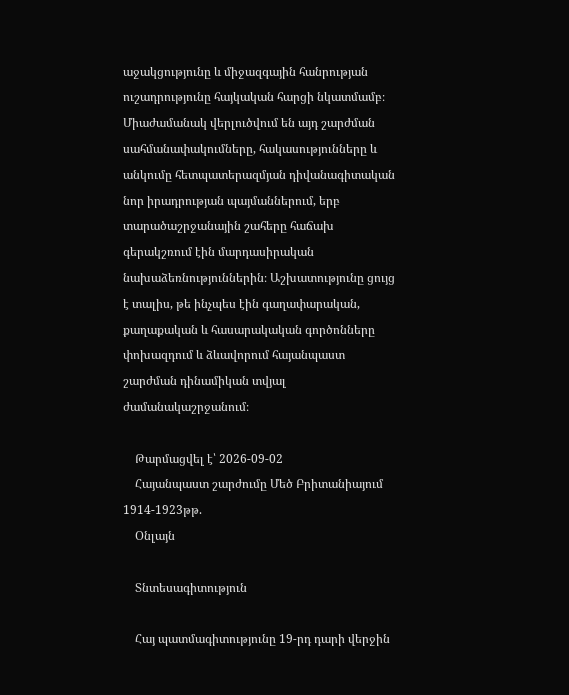աջակցությունը և միջազգային հանրության ուշադրությունը հայկական հարցի նկատմամբ։ Միաժամանակ վերլուծվում են այդ շարժման սահմանափակումները, հակասությունները և անկումը հետպատերազմյան դիվանագիտական նոր իրադրության պայմաններում, երբ տարածաշրջանային շահերը հաճախ գերակշռում էին մարդասիրական նախաձեռնություններին։ Աշխատությունը ցույց է տալիս, թե ինչպես էին գաղափարական, քաղաքական և հասարակական գործոնները փոխազդում և ձևավորում հայանպաստ շարժման դինամիկան տվյալ ժամանակաշրջանում։

    Թարմացվել է՝ 2026-09-02
    Հայանպաստ շարժումը Մեծ Բրիտանիայում 1914-1923թթ.
    Օնլայն

    Տնտեսագիտություն

    Հայ պատմագիտությունը 19-րդ դարի վերջին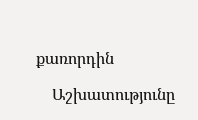քառորդին

    Աշխատությունը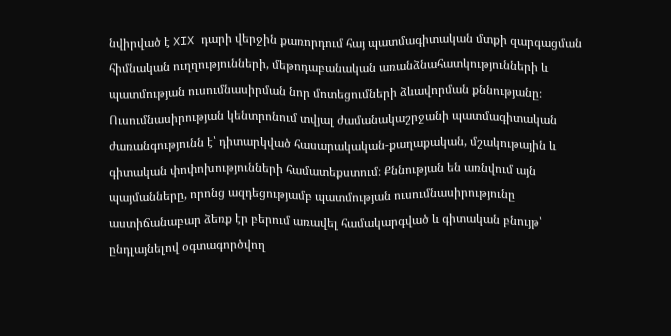նվիրված է XIX դարի վերջին քառորդում հայ պատմագիտական մտքի զարգացման հիմնական ուղղությունների, մեթոդաբանական առանձնահատկությունների և պատմության ուսումնասիրման նոր մոտեցումների ձևավորման քննությանը։ Ուսումնասիրության կենտրոնում տվյալ ժամանակաշրջանի պատմագիտական ժառանգությունն է՝ դիտարկված հասարակական-քաղաքական, մշակութային և գիտական փոփոխությունների համատեքստում։ Քննության են առնվում այն պայմանները, որոնց ազդեցությամբ պատմության ուսումնասիրությունը աստիճանաբար ձեռք էր բերում առավել համակարգված և գիտական բնույթ՝ ընդլայնելով օգտագործվող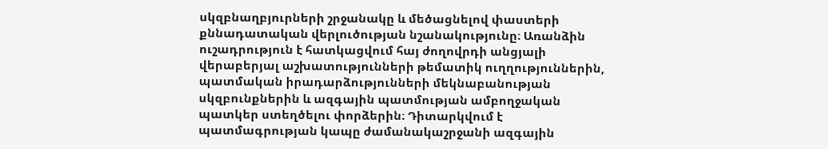սկզբնաղբյուրների շրջանակը և մեծացնելով փաստերի քննադատական վերլուծության նշանակությունը։ Առանձին ուշադրություն է հատկացվում հայ ժողովրդի անցյալի վերաբերյալ աշխատությունների թեմատիկ ուղղություններին, պատմական իրադարձությունների մեկնաբանության սկզբունքներին և ազգային պատմության ամբողջական պատկեր ստեղծելու փորձերին։ Դիտարկվում է պատմագրության կապը ժամանակաշրջանի ազգային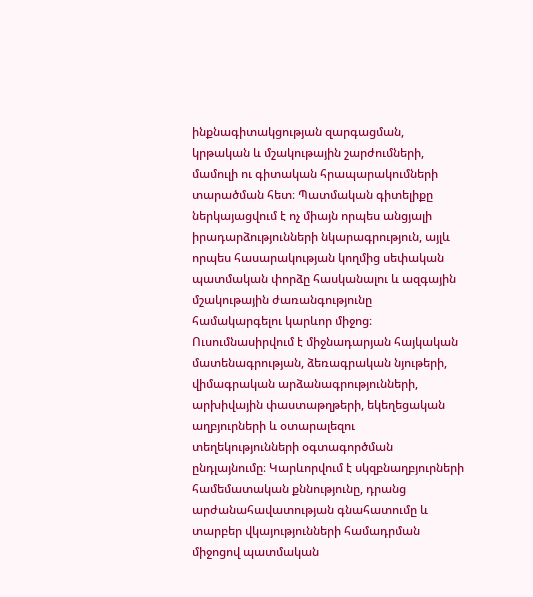ինքնագիտակցության զարգացման, կրթական և մշակութային շարժումների, մամուլի ու գիտական հրապարակումների տարածման հետ։ Պատմական գիտելիքը ներկայացվում է ոչ միայն որպես անցյալի իրադարձությունների նկարագրություն, այլև որպես հասարակության կողմից սեփական պատմական փորձը հասկանալու և ազգային մշակութային ժառանգությունը համակարգելու կարևոր միջոց։ Ուսումնասիրվում է միջնադարյան հայկական մատենագրության, ձեռագրական նյութերի, վիմագրական արձանագրությունների, արխիվային փաստաթղթերի, եկեղեցական աղբյուրների և օտարալեզու տեղեկությունների օգտագործման ընդլայնումը։ Կարևորվում է սկզբնաղբյուրների համեմատական քննությունը, դրանց արժանահավատության գնահատումը և տարբեր վկայությունների համադրման միջոցով պատմական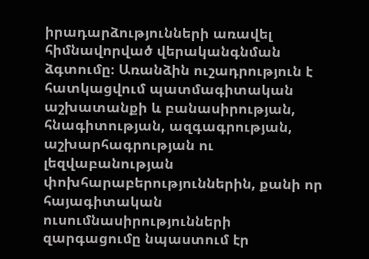իրադարձությունների առավել հիմնավորված վերականգնման ձգտումը։ Առանձին ուշադրություն է հատկացվում պատմագիտական աշխատանքի և բանասիրության, հնագիտության, ազգագրության, աշխարհագրության ու լեզվաբանության փոխհարաբերություններին, քանի որ հայագիտական ուսումնասիրությունների զարգացումը նպաստում էր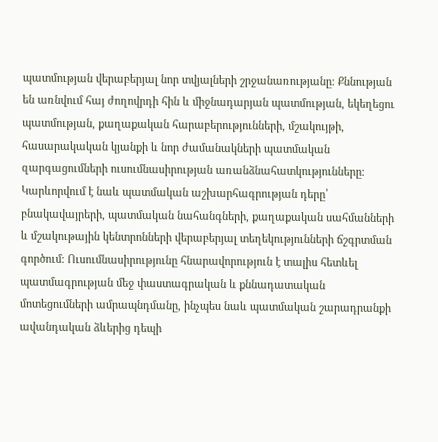պատմության վերաբերյալ նոր տվյալների շրջանառությանը։ Քննության են առնվում հայ ժողովրդի հին և միջնադարյան պատմության, եկեղեցու պատմության, քաղաքական հարաբերությունների, մշակույթի, հասարակական կյանքի և նոր ժամանակների պատմական զարգացումների ուսումնասիրության առանձնահատկությունները։ Կարևորվում է նաև պատմական աշխարհագրության դերը՝ բնակավայրերի, պատմական նահանգների, քաղաքական սահմանների և մշակութային կենտրոնների վերաբերյալ տեղեկությունների ճշգրտման գործում։ Ուսումնասիրությունը հնարավորություն է տալիս հետևել պատմագրության մեջ փաստագրական և քննադատական մոտեցումների ամրապնդմանը, ինչպես նաև պատմական շարադրանքի ավանդական ձևերից դեպի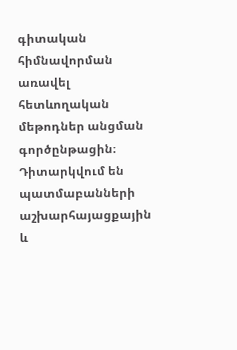գիտական հիմնավորման առավել հետևողական մեթոդներ անցման գործընթացին։ Դիտարկվում են պատմաբանների աշխարհայացքային և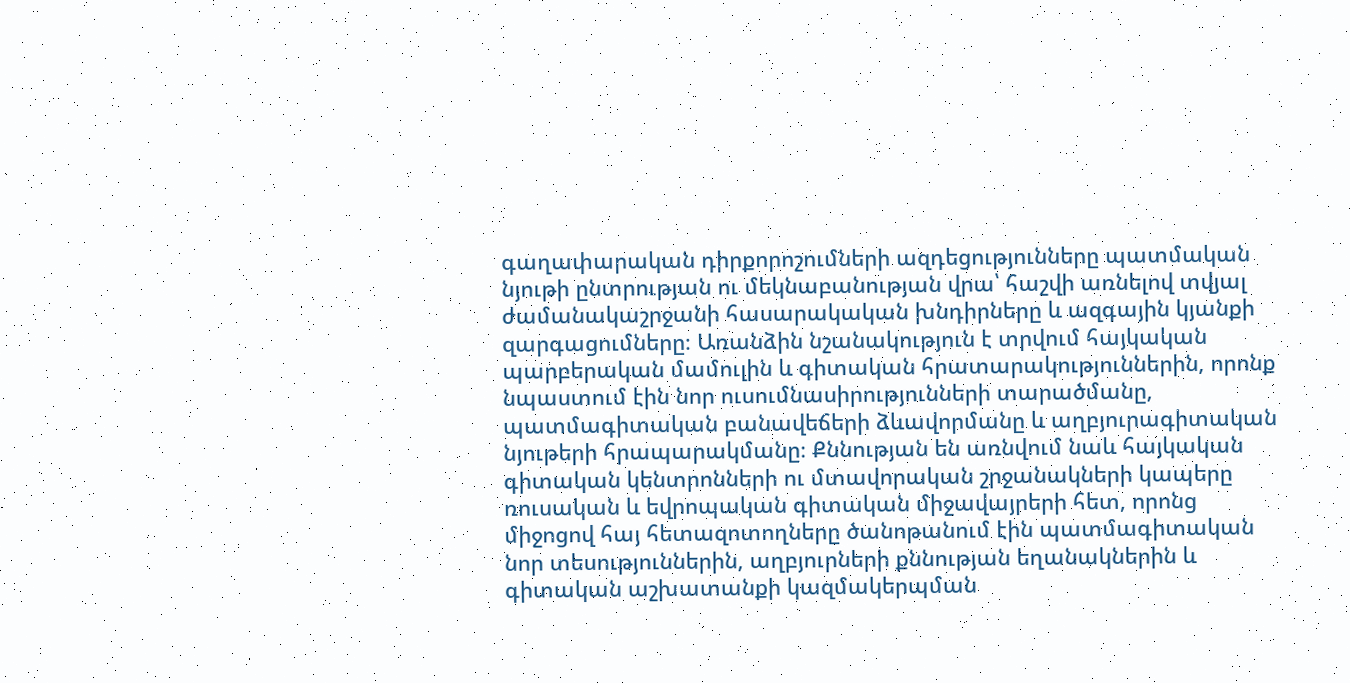գաղափարական դիրքորոշումների ազդեցությունները պատմական նյութի ընտրության ու մեկնաբանության վրա՝ հաշվի առնելով տվյալ ժամանակաշրջանի հասարակական խնդիրները և ազգային կյանքի զարգացումները։ Առանձին նշանակություն է տրվում հայկական պարբերական մամուլին և գիտական հրատարակություններին, որոնք նպաստում էին նոր ուսումնասիրությունների տարածմանը, պատմագիտական բանավեճերի ձևավորմանը և աղբյուրագիտական նյութերի հրապարակմանը։ Քննության են առնվում նաև հայկական գիտական կենտրոնների ու մտավորական շրջանակների կապերը ռուսական և եվրոպական գիտական միջավայրերի հետ, որոնց միջոցով հայ հետազոտողները ծանոթանում էին պատմագիտական նոր տեսություններին, աղբյուրների քննության եղանակներին և գիտական աշխատանքի կազմակերպման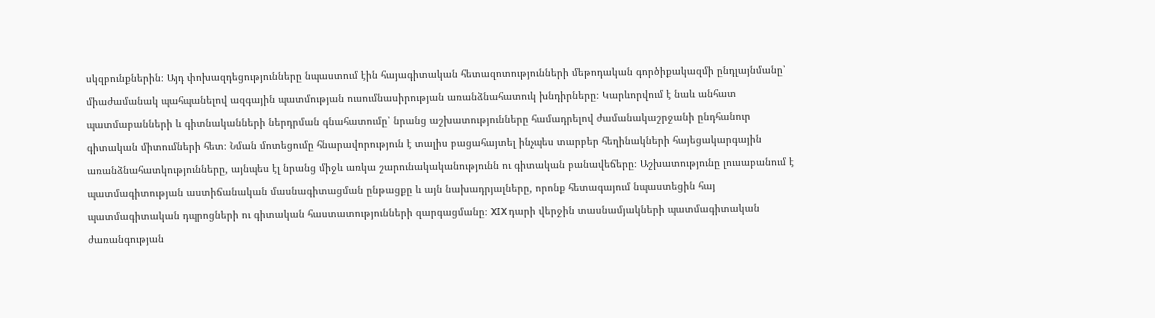սկզբունքներին։ Այդ փոխազդեցությունները նպաստում էին հայագիտական հետազոտությունների մեթոդական գործիքակազմի ընդլայնմանը՝ միաժամանակ պահպանելով ազգային պատմության ուսումնասիրության առանձնահատուկ խնդիրները։ Կարևորվում է նաև անհատ պատմաբանների և գիտնականների ներդրման գնահատումը՝ նրանց աշխատությունները համադրելով ժամանակաշրջանի ընդհանուր գիտական միտումների հետ։ Նման մոտեցումը հնարավորություն է տալիս բացահայտել ինչպես տարբեր հեղինակների հայեցակարգային առանձնահատկությունները, այնպես էլ նրանց միջև առկա շարունակականությունն ու գիտական բանավեճերը։ Աշխատությունը լուսաբանում է պատմագիտության աստիճանական մասնագիտացման ընթացքը և այն նախադրյալները, որոնք հետագայում նպաստեցին հայ պատմագիտական դպրոցների ու գիտական հաստատությունների զարգացմանը։ XIX դարի վերջին տասնամյակների պատմագիտական ժառանգության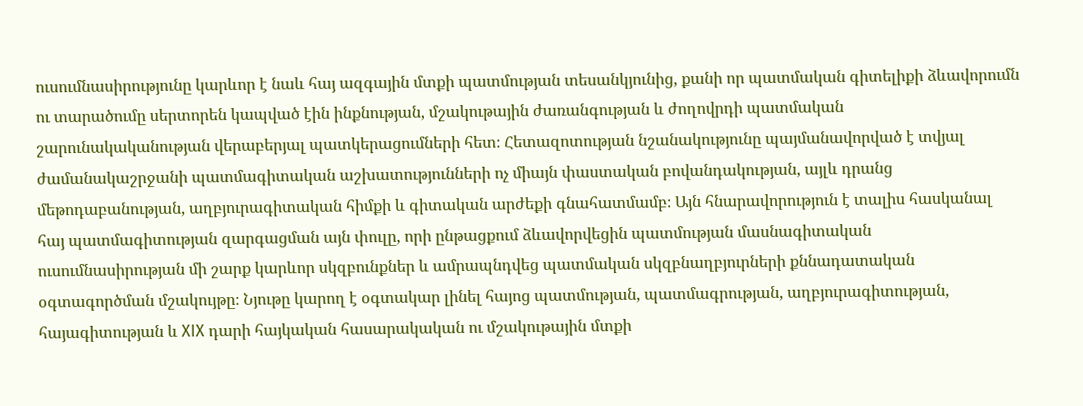ուսումնասիրությունը կարևոր է նաև հայ ազգային մտքի պատմության տեսանկյունից, քանի որ պատմական գիտելիքի ձևավորումն ու տարածումը սերտորեն կապված էին ինքնության, մշակութային ժառանգության և ժողովրդի պատմական շարունակականության վերաբերյալ պատկերացումների հետ։ Հետազոտության նշանակությունը պայմանավորված է տվյալ ժամանակաշրջանի պատմագիտական աշխատությունների ոչ միայն փաստական բովանդակության, այլև դրանց մեթոդաբանության, աղբյուրագիտական հիմքի և գիտական արժեքի գնահատմամբ։ Այն հնարավորություն է տալիս հասկանալ հայ պատմագիտության զարգացման այն փուլը, որի ընթացքում ձևավորվեցին պատմության մասնագիտական ուսումնասիրության մի շարք կարևոր սկզբունքներ և ամրապնդվեց պատմական սկզբնաղբյուրների քննադատական օգտագործման մշակույթը։ Նյութը կարող է օգտակար լինել հայոց պատմության, պատմագրության, աղբյուրագիտության, հայագիտության և XIX դարի հայկական հասարակական ու մշակութային մտքի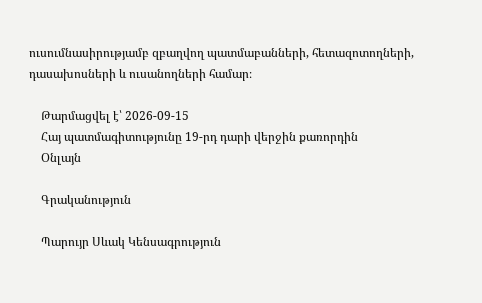ուսումնասիրությամբ զբաղվող պատմաբանների, հետազոտողների, դասախոսների և ուսանողների համար։

    Թարմացվել է՝ 2026-09-15
    Հայ պատմագիտությունը 19-րդ դարի վերջին քառորդին
    Օնլայն

    Գրականություն

    Պարույր Սևակ Կենսագրություն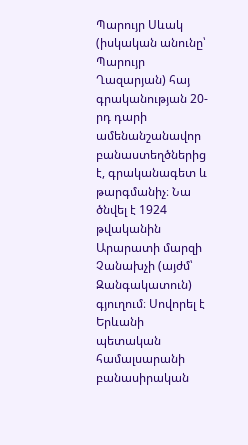Պարույր Սևակ (իսկական անունը՝ Պարույր Ղազարյան) հայ գրականության 20-րդ դարի ամենանշանավոր բանաստեղծներից է, գրականագետ և թարգմանիչ։ Նա ծնվել է 1924 թվականին Արարատի մարզի Չանախչի (այժմ՝ Զանգակատուն) գյուղում։ Սովորել է Երևանի պետական համալսարանի բանասիրական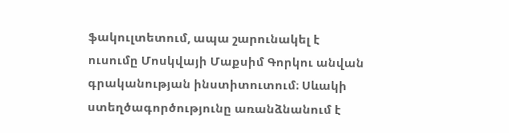ֆակուլտետում, ապա շարունակել է ուսումը Մոսկվայի Մաքսիմ Գորկու անվան գրականության ինստիտուտում։ Սևակի ստեղծագործությունը առանձնանում է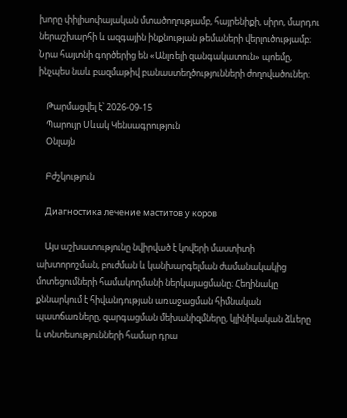խորը փիլիսոփայական մտածողությամբ, հայրենիքի, սիրո, մարդու ներաշխարհի և ազգային ինքնության թեմաների վերլուծությամբ։ Նրա հայտնի գործերից են «Անլռելի զանգակատուն» պոեմը, ինչպես նաև բազմաթիվ բանաստեղծությունների ժողովածուներ։

    Թարմացվել է՝ 2026-09-15
    Պարույր Սևակ Կենսագրություն
    Օնլայն

    Բժշկություն

    Диагностика лечение маститов у коров

    Այս աշխատությունը նվիրված է կովերի մաստիտի ախտորոշման, բուժման և կանխարգելման ժամանակակից մոտեցումների համակողմանի ներկայացմանը։ Հեղինակը քննարկում է հիվանդության առաջացման հիմնական պատճառները, զարգացման մեխանիզմները, կլինիկական ձևերը և տնտեսությունների համար դրա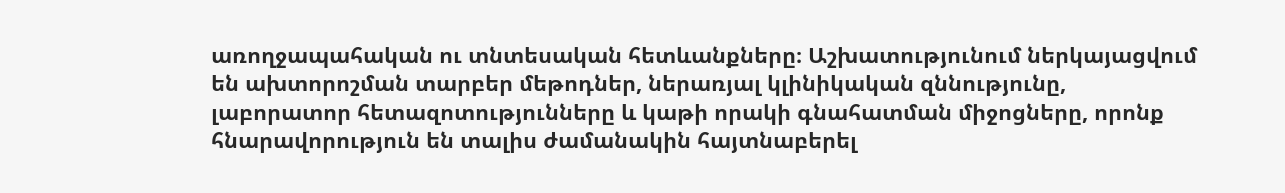առողջապահական ու տնտեսական հետևանքները։ Աշխատությունում ներկայացվում են ախտորոշման տարբեր մեթոդներ, ներառյալ կլինիկական զննությունը, լաբորատոր հետազոտությունները և կաթի որակի գնահատման միջոցները, որոնք հնարավորություն են տալիս ժամանակին հայտնաբերել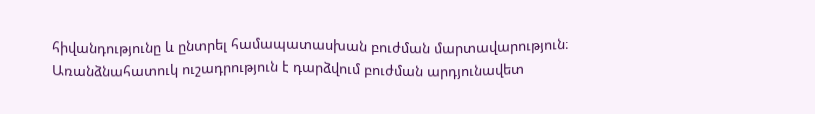հիվանդությունը և ընտրել համապատասխան բուժման մարտավարություն։ Առանձնահատուկ ուշադրություն է դարձվում բուժման արդյունավետ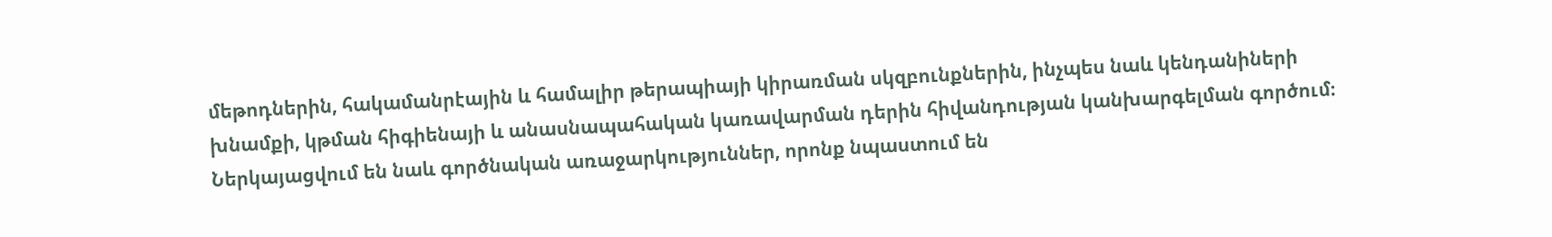մեթոդներին, հակամանրէային և համալիր թերապիայի կիրառման սկզբունքներին, ինչպես նաև կենդանիների խնամքի, կթման հիգիենայի և անասնապահական կառավարման դերին հիվանդության կանխարգելման գործում։ Ներկայացվում են նաև գործնական առաջարկություններ, որոնք նպաստում են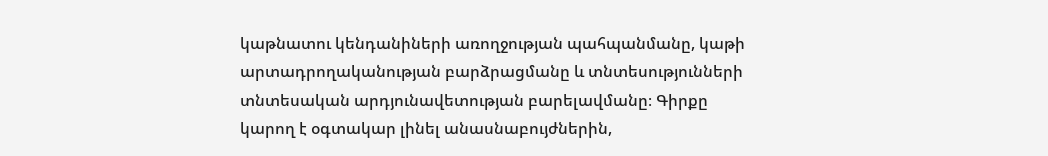կաթնատու կենդանիների առողջության պահպանմանը, կաթի արտադրողականության բարձրացմանը և տնտեսությունների տնտեսական արդյունավետության բարելավմանը։ Գիրքը կարող է օգտակար լինել անասնաբույժներին,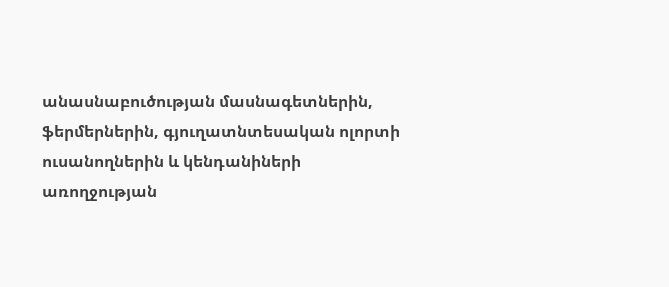անասնաբուծության մասնագետներին, ֆերմերներին, գյուղատնտեսական ոլորտի ուսանողներին և կենդանիների առողջության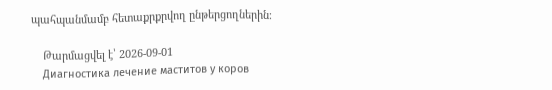պահպանմամբ հետաքրքրվող ընթերցողներին։

    Թարմացվել է՝ 2026-09-01
    Диагностика лечение маститов у коров